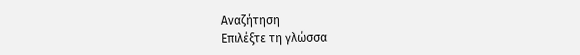Αναζήτηση
Επιλέξτε τη γλώσσα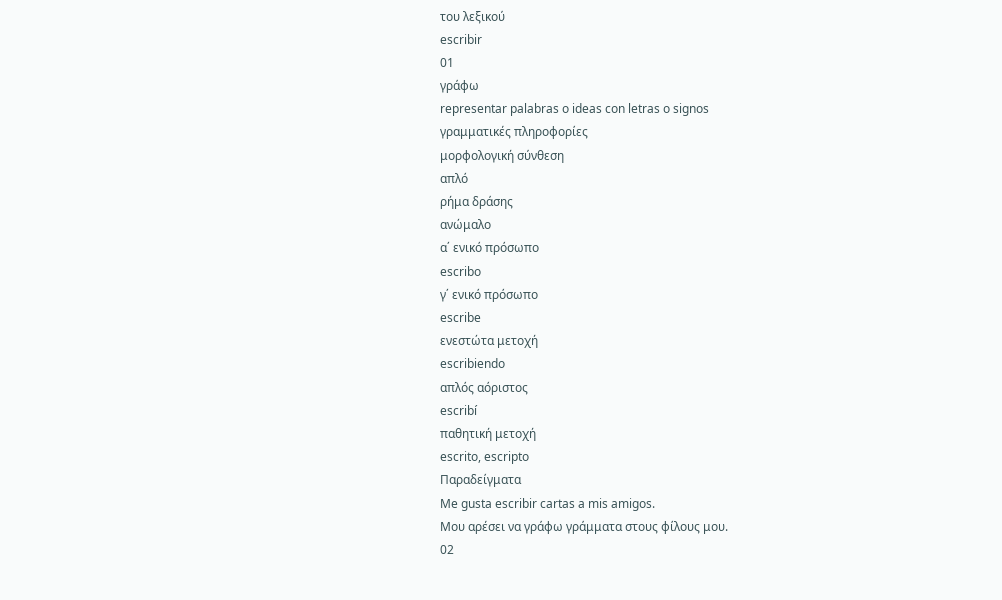του λεξικού
escribir
01
γράφω
representar palabras o ideas con letras o signos
γραμματικές πληροφορίες
μορφολογική σύνθεση
απλό
ρήμα δράσης
ανώμαλο
α΄ ενικό πρόσωπο
escribo
γ΄ ενικό πρόσωπο
escribe
ενεστώτα μετοχή
escribiendo
απλός αόριστος
escribí
παθητική μετοχή
escrito, escripto
Παραδείγματα
Me gusta escribir cartas a mis amigos.
Μου αρέσει να γράφω γράμματα στους φίλους μου.
02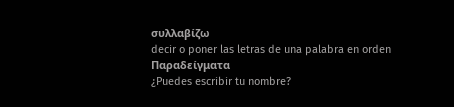συλλαβίζω
decir o poner las letras de una palabra en orden
Παραδείγματα
¿Puedes escribir tu nombre?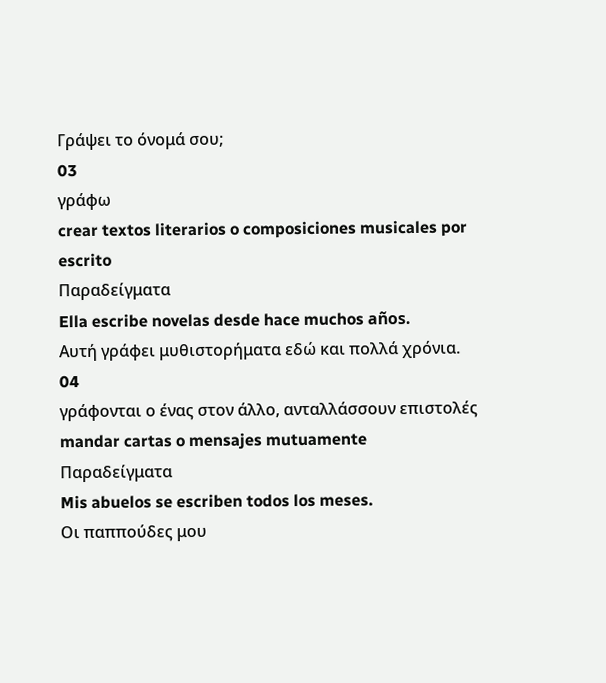Γράψει το όνομά σου;
03
γράφω
crear textos literarios o composiciones musicales por escrito
Παραδείγματα
Ella escribe novelas desde hace muchos años.
Αυτή γράφει μυθιστορήματα εδώ και πολλά χρόνια.
04
γράφονται ο ένας στον άλλο, ανταλλάσσουν επιστολές
mandar cartas o mensajes mutuamente
Παραδείγματα
Mis abuelos se escriben todos los meses.
Οι παππούδες μου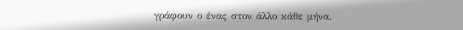γράφουν ο ένας στον άλλο κάθε μήνα.